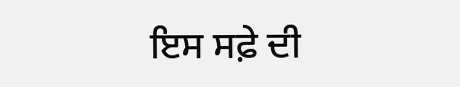ਇਸ ਸਫ਼ੇ ਦੀ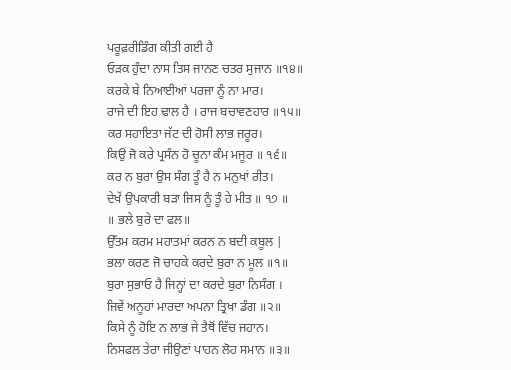ਪਰੂਫ਼ਰੀਡਿੰਗ ਕੀਤੀ ਗਈ ਹੈ
ਓੜਕ ਹੁੰਦਾ ਨਾਸ ਤਿਸ ਜਾਨਣ ਚਤਰ ਸੁਜਾਨ ॥੧੪॥
ਕਰਕੇ ਬੇ ਨਿਆਈਆਂ ਪਰਜਾ ਨੂੰ ਨਾ ਮਾਰ।
ਰਾਜੇ ਦੀ ਇਹ ਢਾਲ ਹੈ । ਰਾਜ ਬਚਾਵਣਹਾਰ ॥੧੫॥
ਕਰ ਸਹਾਇਤਾ ਜੱਟ ਦੀ ਹੋਸੀ ਲਾਭ ਜਰੂਰ।
ਕਿਉਂ ਜੋ ਕਰੇ ਪ੍ਰਸੰਨ ਹੋ ਚੂਨਾ ਕੰਮ ਮਜੂਰ ॥ ੧੬॥
ਕਰ ਨ ਬੁਰਾ ਉਸ ਸੰਗ ਤੂੰ ਹੈ ਨ ਮਨੁਖਾਂ ਰੀਤ।
ਦੇਖੇਂ ਉਪਕਾਰੀ ਬੜਾ ਜਿਸ ਨੂੰ ਤੂੰ ਹੇ ਮੀਤ ॥ ੧੭ ॥
॥ ਭਲੇ ਬੁਰੇ ਦਾ ਫਲ॥
ਉੱਤਮ ਕਰਮ ਮਹਾਤਮਾਂ ਕਰਨ ਨ ਬਦੀ ਕਬੂਲ |
ਭਲਾ ਕਰਣ ਜੋ ਚਾਹਕੇ ਕਰਦੇ ਬੁਰਾ ਨ ਮੂਲ ॥੧॥
ਬੁਰਾ ਸੁਭਾਓ ਹੈ ਜਿਨ੍ਹਾਂ ਦਾ ਕਰਦੇ ਬੁਰਾ ਨਿਸੰਗ ।
ਜਿਵੇਂ ਅਨੂਹਾਂ ਮਾਰਦਾ ਅਪਨਾ ਤ੍ਰਿਖਾ ਡੰਗ ॥੨॥
ਕਿਸੇ ਨੂੰ ਹੋਇ ਨ ਲਾਭ ਜੇ ਤੈਥੋਂ ਵਿੱਚ ਜਹਾਨ।
ਨਿਸਫਲ ਤੇਰਾ ਜੀਉਣਾਂ ਪਾਹਨ ਲੋਹ ਸਮਾਨ ॥੩॥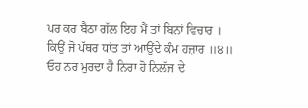ਪਰ ਕਰ ਬੈਠਾ ਗੱਲ ਇਹ ਮੈਂ ਤਾਂ ਬਿਨਾਂ ਵਿਚਾਰ ।
ਕਿਉਂ ਜੋ ਪੱਥਰ ਧਾਂਤ ਤਾਂ ਆਉਂਦੇ ਕੰਮ ਹਜ਼ਾਰ ॥੪॥
ਓਹ ਨਰ ਮੁਰਦਾ ਹੈ ਨਿਰਾ ਹੋ ਨਿਲੱਜ ਦੇ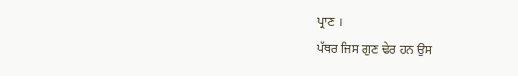ਪ੍ਰਾਣ ।
ਪੱਥਰ ਜਿਸ ਗੁਣ ਢੇਰ ਹਨ ਉਸ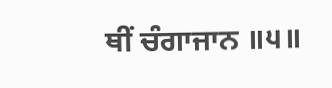ਥੀਂ ਚੰਗਾਜਾਨ ॥੫॥